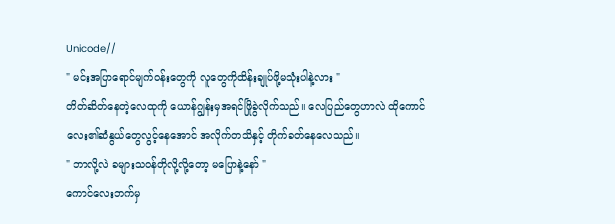Unicode//
" မင်းအပြာရောင်မျက်ဝန်းတွေကို လူတွေကိုထိန်းချုပ်ဖို့မသုံးပါနဲ့လား "
တိတ်ဆိတ်နေတဲ့လေထုကို ယောန်ဂျွန်းမှအရင်ဖြိုခွဲလိုက်သည်။ လေပြည်တွေဟာလဲ ထိုကောင်လေး၏ဆံနွယ်တွေလွင့်နေအောင် အလိုက်တသိနှင့် တိုက်ခတ်နေလေသည်။
" ဘာလို့လဲ ခများသဝန်တိုလို့လို့တော့ မပြောနဲ့နော် "
ကောင်လေးဘက်မှ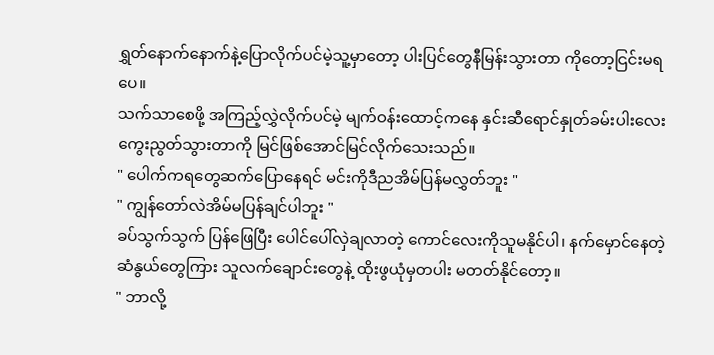ရွှတ်နောက်နောက်နဲ့ပြောလိုက်ပင်မဲ့သူ့မှာတော့ ပါးပြင်တွေနီမြန်းသွားတာ ကိုတော့ငြင်းမရပေ။
သက်သာစေဖို့ အကြည့်လွှဲလိုက်ပင်မဲ့ မျက်ဝန်းထောင့်ကနေ နှင်းဆီရောင်နှုတ်ခမ်းပါးလေး ကွေးညွတ်သွားတာကို မြင်ဖြစ်အောင်မြင်လိုက်သေးသည်။
" ပေါက်ကရတွေဆက်ပြောနေရင် မင်းကိုဒီညအိမ်ပြန်မလွှတ်ဘူး "
" ကျွန်တော်လဲအိမ်မပြန်ချင်ပါဘူး "
ခပ်သွက်သွက် ပြန်ဖြေပြီး ပေါင်ပေါ်လှဲချလာတဲ့ ကောင်လေးကိုသူမနိုင်ပါ၊ နက်မှောင်နေတဲ့ဆံနွယ်တွေကြား သူလက်ချောင်းတွေနဲ့ ထိုးဖွယုံမှတပါး မတတ်နိုင်တော့။
" ဘာလို့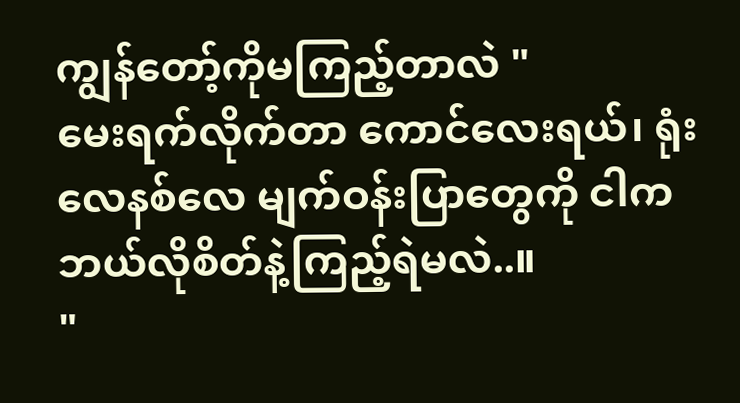ကျွန်တော့်ကိုမကြည့်တာလဲ "
မေးရက်လိုက်တာ ကောင်လေးရယ်၊ ရုံးလေနစ်လေ မျက်ဝန်းပြာတွေကို ငါကဘယ်လိုစိတ်နဲ့ကြည့်ရဲမလဲ..။
"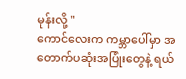မုန်းလို့ "
ကောင်လေးက ကမ္ဘာပေါ်မှာ အတောက်ပဆုံးအပြုံးတွေနဲ့ ရယ်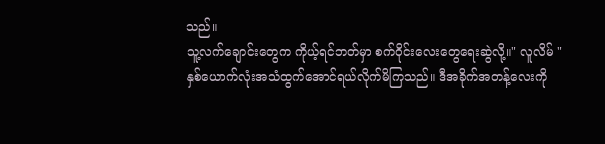သည်။
သူ့လက်ချောင်းတွေက ကိုယ့်ရင်ဘတ်မှာ စက်ဝိုင်းလေးတွေရေးဆွဲလို့။" လူလိမ် "
နှစ်ယောက်လုံးအသံထွက်အောင်ရယ်လိုက်မိကြသည်။ ဒီအခိုက်အတန့်လေးကို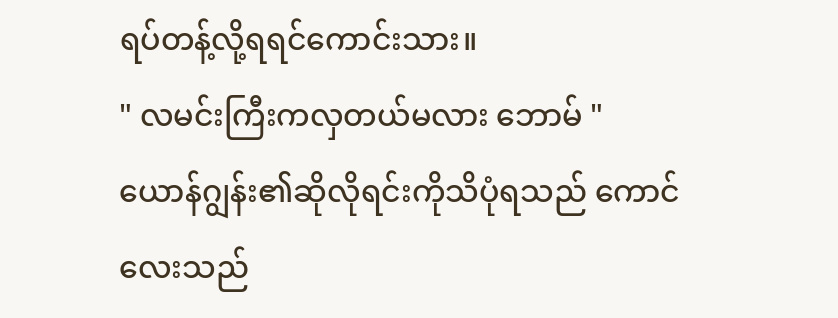ရပ်တန့်လို့ရရင်ကောင်းသား။
" လမင်းကြီးကလှတယ်မလား ဘောမ် "
ယောန်ဂျွန်း၏ဆိုလိုရင်းကိုသိပုံရသည် ကောင်လေးသည်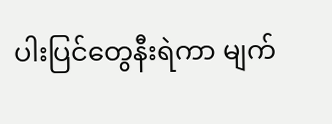ပါးပြင်တွေနီးရဲကာ မျက်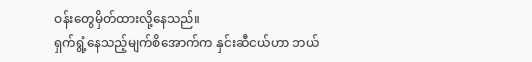ဝန်းတွေမှိတ်ထားလို့နေသည်။
ရှက်ရွံ့နေသည့်မျက်စိအောက်က နှင်းဆီငယ်ဟာ ဘယ်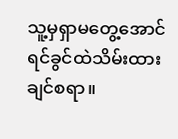သူ့မှရှာမတွေ့အောင် ရင်ခွင်ထဲသိမ်းထားချင်စရာ။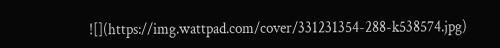![](https://img.wattpad.com/cover/331231354-288-k538574.jpg)